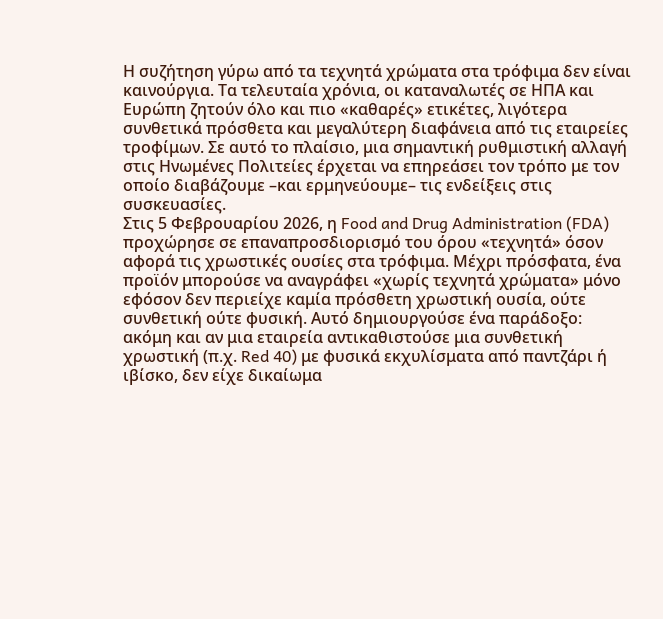Η συζήτηση γύρω από τα τεχνητά χρώματα στα τρόφιμα δεν είναι καινούργια. Τα τελευταία χρόνια, οι καταναλωτές σε ΗΠΑ και Ευρώπη ζητούν όλο και πιο «καθαρές» ετικέτες, λιγότερα συνθετικά πρόσθετα και μεγαλύτερη διαφάνεια από τις εταιρείες τροφίμων. Σε αυτό το πλαίσιο, μια σημαντική ρυθμιστική αλλαγή στις Ηνωμένες Πολιτείες έρχεται να επηρεάσει τον τρόπο με τον οποίο διαβάζουμε –και ερμηνεύουμε– τις ενδείξεις στις συσκευασίες.
Στις 5 Φεβρουαρίου 2026, η Food and Drug Administration (FDA) προχώρησε σε επαναπροσδιορισμό του όρου «τεχνητά» όσον αφορά τις χρωστικές ουσίες στα τρόφιμα. Μέχρι πρόσφατα, ένα προϊόν μπορούσε να αναγράφει «χωρίς τεχνητά χρώματα» μόνο εφόσον δεν περιείχε καμία πρόσθετη χρωστική ουσία, ούτε συνθετική ούτε φυσική. Αυτό δημιουργούσε ένα παράδοξο: ακόμη και αν μια εταιρεία αντικαθιστούσε μια συνθετική χρωστική (π.χ. Red 40) με φυσικά εκχυλίσματα από παντζάρι ή ιβίσκο, δεν είχε δικαίωμα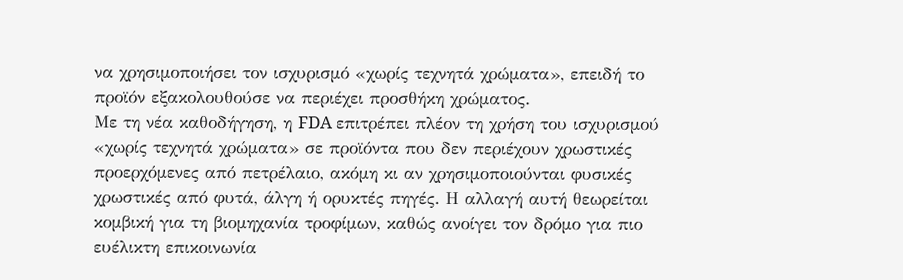να χρησιμοποιήσει τον ισχυρισμό «χωρίς τεχνητά χρώματα», επειδή το προϊόν εξακολουθούσε να περιέχει προσθήκη χρώματος.
Με τη νέα καθοδήγηση, η FDA επιτρέπει πλέον τη χρήση του ισχυρισμού «χωρίς τεχνητά χρώματα» σε προϊόντα που δεν περιέχουν χρωστικές προερχόμενες από πετρέλαιο, ακόμη κι αν χρησιμοποιούνται φυσικές χρωστικές από φυτά, άλγη ή ορυκτές πηγές. Η αλλαγή αυτή θεωρείται κομβική για τη βιομηχανία τροφίμων, καθώς ανοίγει τον δρόμο για πιο ευέλικτη επικοινωνία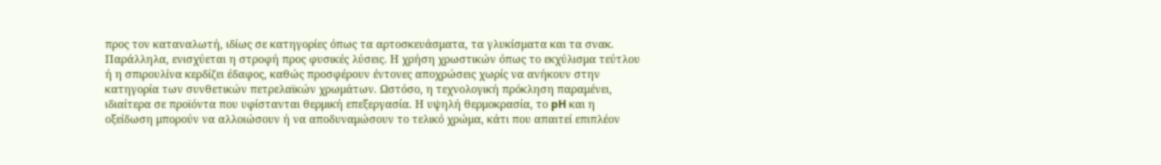προς τον καταναλωτή, ιδίως σε κατηγορίες όπως τα αρτοσκευάσματα, τα γλυκίσματα και τα σνακ.
Παράλληλα, ενισχύεται η στροφή προς φυσικές λύσεις. Η χρήση χρωστικών όπως το εκχύλισμα τεύτλου ή η σπιρουλίνα κερδίζει έδαφος, καθώς προσφέρουν έντονες αποχρώσεις χωρίς να ανήκουν στην κατηγορία των συνθετικών πετρελαϊκών χρωμάτων. Ωστόσο, η τεχνολογική πρόκληση παραμένει, ιδιαίτερα σε προϊόντα που υφίστανται θερμική επεξεργασία. Η υψηλή θερμοκρασία, το pH και η οξείδωση μπορούν να αλλοιώσουν ή να αποδυναμώσουν το τελικό χρώμα, κάτι που απαιτεί επιπλέον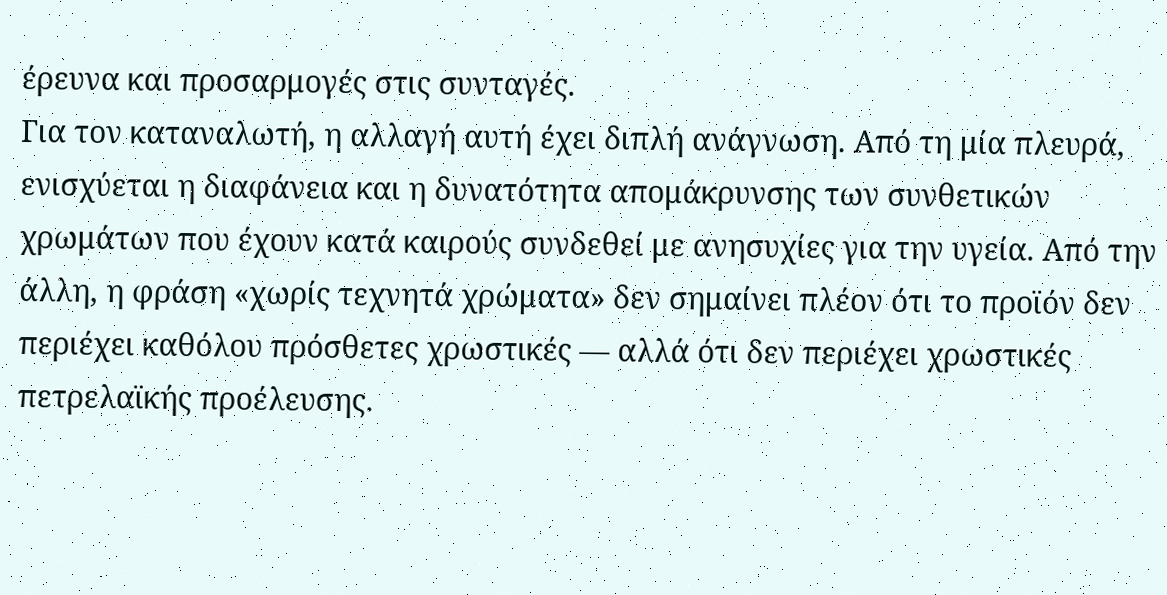έρευνα και προσαρμογές στις συνταγές.
Για τον καταναλωτή, η αλλαγή αυτή έχει διπλή ανάγνωση. Από τη μία πλευρά, ενισχύεται η διαφάνεια και η δυνατότητα απομάκρυνσης των συνθετικών χρωμάτων που έχουν κατά καιρούς συνδεθεί με ανησυχίες για την υγεία. Από την άλλη, η φράση «χωρίς τεχνητά χρώματα» δεν σημαίνει πλέον ότι το προϊόν δεν περιέχει καθόλου πρόσθετες χρωστικές — αλλά ότι δεν περιέχει χρωστικές πετρελαϊκής προέλευσης.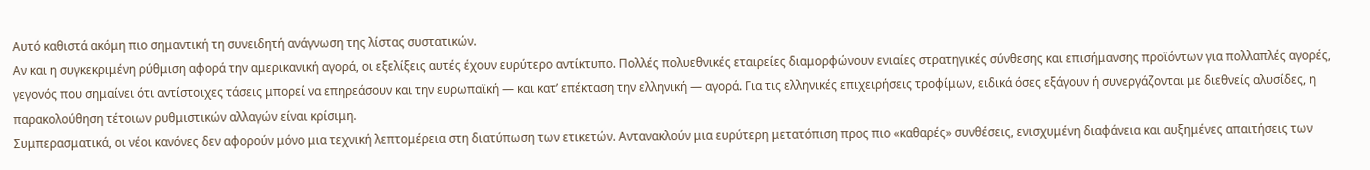Αυτό καθιστά ακόμη πιο σημαντική τη συνειδητή ανάγνωση της λίστας συστατικών.
Αν και η συγκεκριμένη ρύθμιση αφορά την αμερικανική αγορά, οι εξελίξεις αυτές έχουν ευρύτερο αντίκτυπο. Πολλές πολυεθνικές εταιρείες διαμορφώνουν ενιαίες στρατηγικές σύνθεσης και επισήμανσης προϊόντων για πολλαπλές αγορές, γεγονός που σημαίνει ότι αντίστοιχες τάσεις μπορεί να επηρεάσουν και την ευρωπαϊκή — και κατ’ επέκταση την ελληνική — αγορά. Για τις ελληνικές επιχειρήσεις τροφίμων, ειδικά όσες εξάγουν ή συνεργάζονται με διεθνείς αλυσίδες, η παρακολούθηση τέτοιων ρυθμιστικών αλλαγών είναι κρίσιμη.
Συμπερασματικά, οι νέοι κανόνες δεν αφορούν μόνο μια τεχνική λεπτομέρεια στη διατύπωση των ετικετών. Αντανακλούν μια ευρύτερη μετατόπιση προς πιο «καθαρές» συνθέσεις, ενισχυμένη διαφάνεια και αυξημένες απαιτήσεις των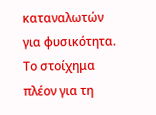καταναλωτών για φυσικότητα. Το στοίχημα πλέον για τη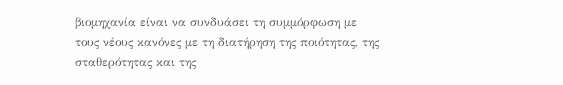βιομηχανία είναι να συνδυάσει τη συμμόρφωση με τους νέους κανόνες με τη διατήρηση της ποιότητας, της σταθερότητας και της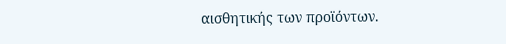αισθητικής των προϊόντων.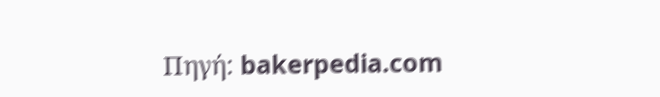Πηγή: bakerpedia.com